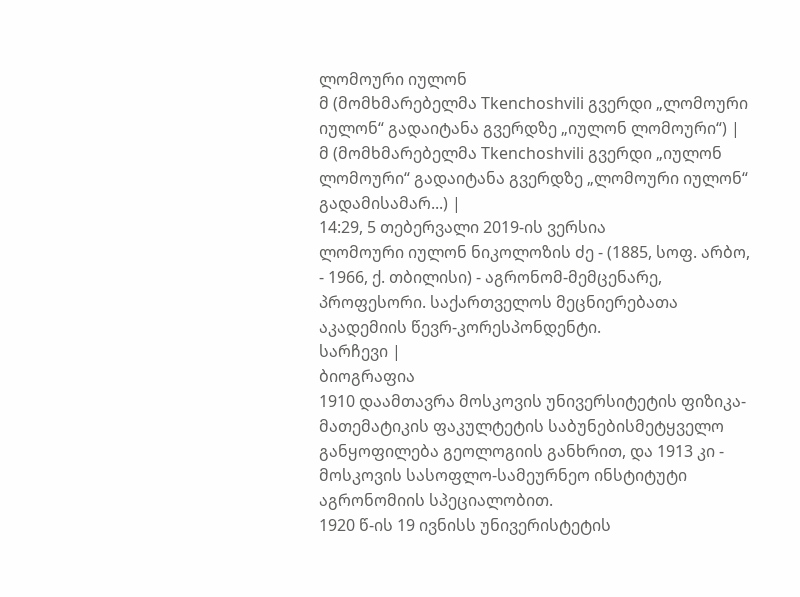ლომოური იულონ
მ (მომხმარებელმა Tkenchoshvili გვერდი „ლომოური იულონ“ გადაიტანა გვერდზე „იულონ ლომოური“) |
მ (მომხმარებელმა Tkenchoshvili გვერდი „იულონ ლომოური“ გადაიტანა გვერდზე „ლომოური იულონ“ გადამისამარ...) |
14:29, 5 თებერვალი 2019-ის ვერსია
ლომოური იულონ ნიკოლოზის ძე - (1885, სოფ. არბო, - 1966, ქ. თბილისი) - აგრონომ-მემცენარე, პროფესორი. საქართველოს მეცნიერებათა აკადემიის წევრ-კორესპონდენტი.
სარჩევი |
ბიოგრაფია
1910 დაამთავრა მოსკოვის უნივერსიტეტის ფიზიკა-მათემატიკის ფაკულტეტის საბუნებისმეტყველო განყოფილება გეოლოგიის განხრით, და 1913 კი - მოსკოვის სასოფლო-სამეურნეო ინსტიტუტი აგრონომიის სპეციალობით.
1920 წ-ის 19 ივნისს უნივერისტეტის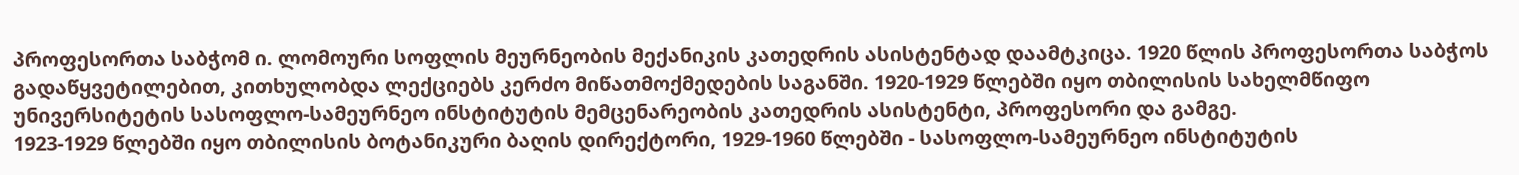პროფესორთა საბჭომ ი. ლომოური სოფლის მეურნეობის მექანიკის კათედრის ასისტენტად დაამტკიცა. 1920 წლის პროფესორთა საბჭოს გადაწყვეტილებით, კითხულობდა ლექციებს კერძო მიწათმოქმედების საგანში. 1920-1929 წლებში იყო თბილისის სახელმწიფო უნივერსიტეტის სასოფლო-სამეურნეო ინსტიტუტის მემცენარეობის კათედრის ასისტენტი, პროფესორი და გამგე.
1923-1929 წლებში იყო თბილისის ბოტანიკური ბაღის დირექტორი, 1929-1960 წლებში - სასოფლო-სამეურნეო ინსტიტუტის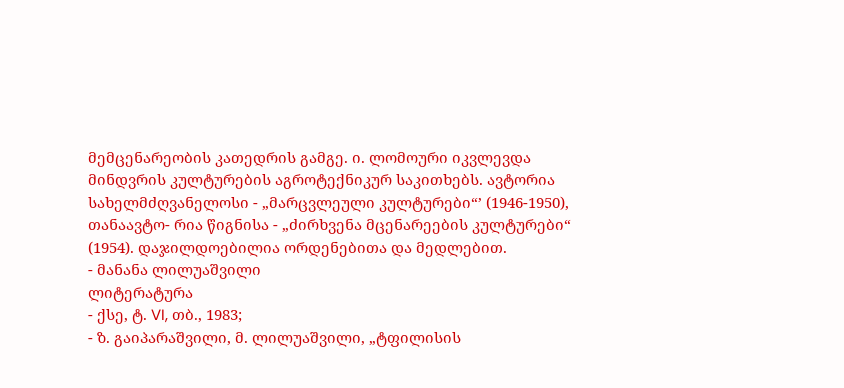მემცენარეობის კათედრის გამგე. ი. ლომოური იკვლევდა მინდვრის კულტურების აგროტექნიკურ საკითხებს. ავტორია სახელმძღვანელოსი - „მარცვლეული კულტურები“’ (1946-1950), თანაავტო- რია წიგნისა - „ძირხვენა მცენარეების კულტურები“ (1954). დაჯილდოებილია ორდენებითა და მედლებით.
- მანანა ლილუაშვილი
ლიტერატურა
- ქსე, ტ. VI, თბ., 1983;
- ზ. გაიპარაშვილი, მ. ლილუაშვილი, „ტფილისის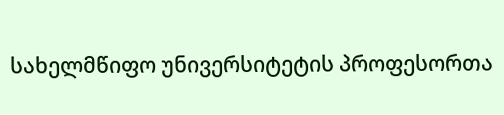სახელმწიფო უნივერსიტეტის პროფესორთა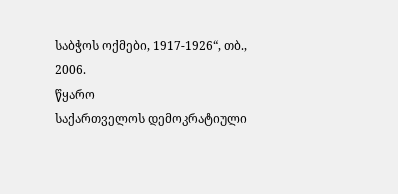საბჭოს ოქმები, 1917-1926“, თბ., 2006.
წყარო
საქართველოს დემოკრატიული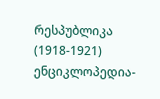რესპუბლიკა (1918-1921) ენციკლოპედია-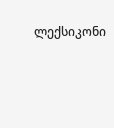ლექსიკონი